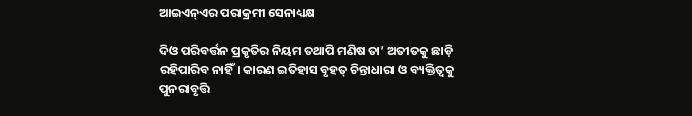ଆଇଏନ୍‌ଏର ପରାକ୍ରମୀ ସେନାଧ୍ୟକ୍ଷ

ଦିଓ ପରିବର୍ତ୍ତନ ପ୍ରକୃତିର ନିୟମ ତଥାପି ମଣିଷ ତା’ ଅତୀତକୁ ଛାଡ଼ି ରହିପାରିବ ନାହିଁ। କାରଣ ଇତିହାସ ବୃହତ୍‌ ଚିନ୍ତାଧାରା ଓ ବ୍ୟକ୍ତିତ୍ୱକୁ ପୁନରାବୃତ୍ତି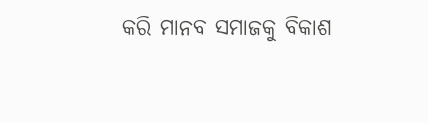କରି ମାନବ ସମାଜକୁ ବିକାଶ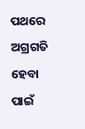ପଥରେ ଅଗ୍ରଗତି ହେବା ପାଇଁ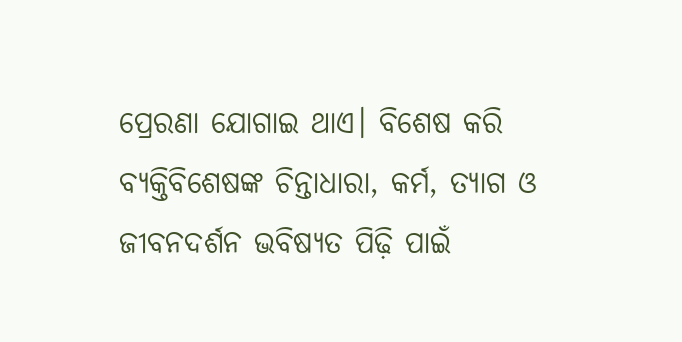ପ୍ରେରଣା ଯୋଗାଇ ଥାଏ। ବିଶେଷ କରି ବ୍ୟକ୍ତିବିଶେଷଙ୍କ ଚିନ୍ତାଧାରା, କର୍ମ, ତ୍ୟାଗ ଓ ଜୀବନଦର୍ଶନ ଭବିଷ୍ୟତ ପିଢ଼ି ପାଇଁ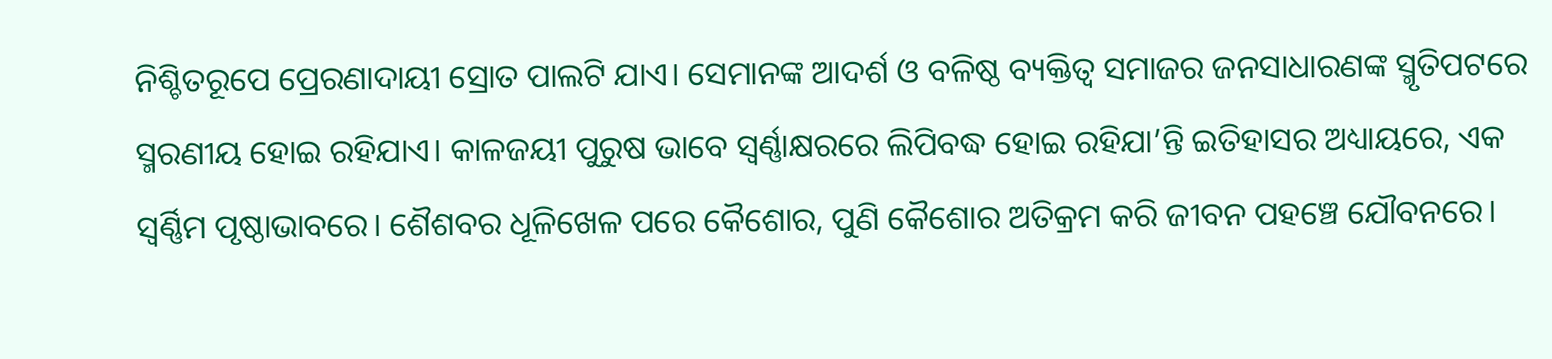ନିଶ୍ଚିତରୂପେ ପ୍ରେରଣାଦାୟୀ ସ୍ରୋତ ପାଲଟି ଯାଏ। ସେମାନଙ୍କ ଆଦର୍ଶ ଓ ବଳିଷ୍ଠ ବ୍ୟକ୍ତିତ୍ୱ ସମାଜର ଜନସାଧାରଣଙ୍କ ସ୍ମୃତିପଟରେ ସ୍ମରଣୀୟ ହୋଇ ରହିଯାଏ। କାଳଜୟୀ ପୁରୁଷ ଭାବେ ସ୍ବର୍ଣ୍ଣାକ୍ଷରରେ ଲିପିବଦ୍ଧ ହୋଇ ରହିଯା’ନ୍ତି ଇତିହାସର ଅଧ୍ୟାୟରେ, ଏକ ସ୍ବର୍ଣ୍ଣିମ ପୃଷ୍ଠାଭାବରେ। ଶୈଶବର ଧୂଳିଖେଳ ପରେ କୈଶୋର, ପୁଣି କୈଶୋର ଅତିକ୍ରମ କରି ଜୀବନ ପହଞ୍ଚେ ଯୌବନରେ।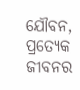ଯୌବନ, ପ୍ରତ୍ୟେକ ଜୀବନର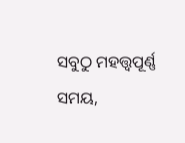ସବୁଠୁ ମହତ୍ତ୍ୱପୂର୍ଣ୍ଣ ସମୟ,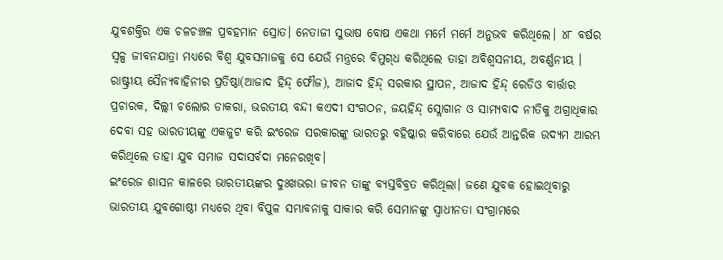ଯୁବଶକ୍ତିର ଏକ ଚଳଚଞ୍ଚଳ ପ୍ରବହମାନ ସ୍ରୋତ। ନେତାଜୀ ସୁଭାଷ ବୋଷ ଏକଥା ମର୍ମେ ମର୍ମେ ଅନୁଭବ କରିଥିଲେ। ୪୮ ବର୍ଷର ସ୍ବଳ୍ପ ଜୀବନଯାତ୍ରା ମଧ୍ୟରେ ବିଶ୍ୱ ଯୁବସମାଜକୁ ସେ ଯେଉଁ ମନ୍ତ୍ରରେ ବିମୁଗ୍‌ଧ କରିଥିଲେ ତାହା ଅବିଶ୍ୱସନୀୟ, ଅବର୍ଣ୍ଣନୀୟ । ରାଷ୍ଟ୍ରୀୟ ସୈନ୍ୟବାହିନୀର ପ୍ରତିଷ୍ଠା(ଆଜାଦ ହିନ୍ଦ୍‌ ଫୌଜ), ଆଜାଦ ହିନ୍ଦ୍‌ ସରକାର ସ୍ଥାପନ, ଆଜାଦ ହିନ୍ଦ୍‌ ରେଡିଓ ବାର୍ତ୍ତାର ପ୍ରଚାରକ, ଦିଲ୍ଲୀ ଚଲୋର ଡାକରା, ଭରତୀୟ ବନ୍ଦୀ କଏଦୀ ସଂଗଠନ, ଜୟହିନ୍ଦ୍‌ ସ୍ଲୋଗାନ ଓ ସାମ୍ୟବାଦ ନୀତିକୁ ଅଗ୍ରାଧିକାର ଦେବା ସହ ଭାରତୀୟଙ୍କୁ ଏକଜୁଟ କରି ଇଂରେଜ ସରକାରଙ୍କୁ ଭାରତରୁ ବହିଷ୍କାର କରିବାରେ ଯେଉଁ ଆନ୍ତରିକ ଉଦ୍ୟମ ଆରମ୍ଭ କରିଥିଲେ ତାହା ଯୁବ ସମାଜ ସଦାସର୍ବଦା ମନେରଖିବ।
ଇଂରେଜ ଶାସନ କାଳରେ ଭାରତୀୟଙ୍କର ଦୁଃଖଭରା ଜୀବନ ତାଙ୍କୁ ବ୍ୟସ୍ତବିବ୍ରତ କରିଥିଲା। ଜଣେ ଯୁବକ ହୋଇଥିବାରୁ ଭାରତୀୟ ଯୁବଗୋଷ୍ଠୀ ମଧ୍ୟରେ ଥିବା ବିପୁଳ ସମ୍ଭାବନାକୁ ସାକାର କରି ସେମାନଙ୍କୁ ସ୍ବାଧୀନତା ସଂଗ୍ରାମରେ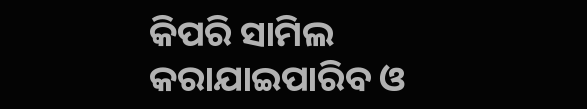କିପରି ସାମିଲ କରାଯାଇପାରିବ ଓ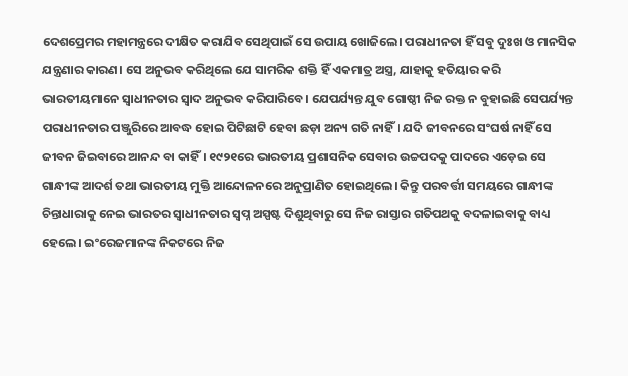ଦେଶପ୍ରେମର ମହାମନ୍ତ୍ରରେ ଦୀକ୍ଷିତ କରାଯିବ ସେଥିପାଇଁ ସେ ଉପାୟ ଖୋଜିଲେ। ପରାଧୀନତା ହିଁ ସବୁ ଦୁଃଖ ଓ ମାନସିକ ଯନ୍ତ୍ରଣାର କାରଣ। ସେ ଅନୁଭବ କରିଥିଲେ ଯେ ସାମରିକ ଶକ୍ତି ହିଁ ଏକମାତ୍ର ଅସ୍ତ୍ର, ଯାହାକୁ ହତିୟାର କରି ଭାରତୀୟମାନେ ସ୍ବାଧୀନତାର ସ୍ବାଦ ଅନୁଭବ କରିପାରିବେ। ଯେପର୍ଯ୍ୟନ୍ତ ଯୁବ ଗୋଷ୍ଠୀ ନିଜ ରକ୍ତ ନ ବୁହାଇଛି ସେପର୍ଯ୍ୟନ୍ତ ପରାଧୀନତାର ପଞ୍ଜୁରିରେ ଆବଦ୍ଧ ହୋଇ ପିଟିଛାଟି ହେବା ଛଡ଼ା ଅନ୍ୟ ଗତି ନାହିଁ। ଯଦି ଜୀବନରେ ସଂଘର୍ଷ ନାହିଁ ସେ ଜୀବନ ଜିଇବାରେ ଆନନ୍ଦ ବା କାହିଁ। ୧୯୨୧ରେ ଭାରତୀୟ ପ୍ରଶାସନିକ ସେବାର ଉଚ୍ଚପଦକୁ ପାଦରେ ଏଡ଼େଇ ସେ ଗାନ୍ଧୀଙ୍କ ଆଦର୍ଶ ତଥା ଭାରତୀୟ ମୁକ୍ତି ଆନ୍ଦୋଳନରେ ଅନୁପ୍ରାଣିତ ହୋଇଥିଲେ। କିନ୍ତୁ ପରବର୍ତ୍ତୀ ସମୟରେ ଗାନ୍ଧୀଙ୍କ ଚିନ୍ତାଧାରାକୁ ନେଇ ଭାରତର ସ୍ବାଧୀନତାର ସ୍ବପ୍ନ ଅସ୍ପଷ୍ଟ ଦିଶୁଥିବାରୁ ସେ ନିଜ ରାସ୍ତାର ଗତିପଥକୁ ବଦଳାଇବାକୁ ବାଧ୍ୟ ହେଲେ। ଇଂରେଜମାନଙ୍କ ନିକଟରେ ନିଜ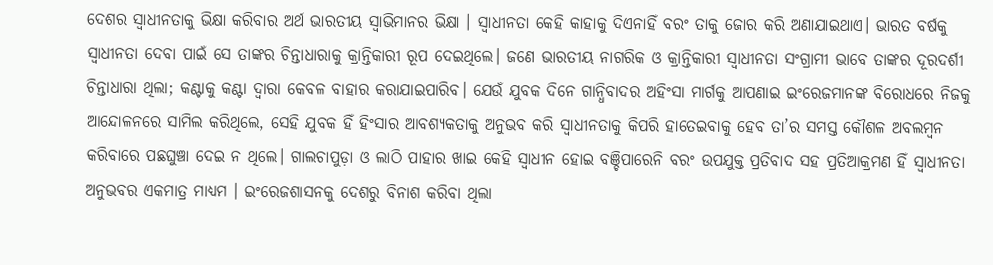ଦେଶର ସ୍ବାଧୀନତାକୁ ଭିକ୍ଷା କରିବାର ଅର୍ଥ ଭାରତୀୟ ସ୍ବାଭିମାନର ଭିକ୍ଷା । ସ୍ବାଧୀନତା କେହି କାହାକୁ ଦିଏନାହିଁ ବରଂ ତାକୁ ଜୋର କରି ଅଣାଯାଇଥାଏ। ଭାରତ ବର୍ଷକୁ ସ୍ବାଧୀନତା ଦେବା ପାଇଁ ସେ ତାଙ୍କର ଚିନ୍ତାଧାରାକୁ କ୍ରାନ୍ତିକାରୀ ରୂପ ଦେଇଥିଲେ। ଜଣେ ଭାରତୀୟ ନାଗରିକ ଓ କ୍ରାନ୍ତିକାରୀ ସ୍ବାଧୀନତା ସଂଗ୍ରାମୀ ଭାବେ ତାଙ୍କର ଦୂରଦର୍ଶୀ ଚିନ୍ତାଧାରା ଥିଲା; କଣ୍ଟାକୁ କଣ୍ଟା ଦ୍ୱାରା କେବଳ ବାହାର କରାଯାଇପାରିବ। ଯେଉଁ ଯୁବକ ଦିନେ ଗାନ୍ଧିବାଦର ଅହିଂସା ମାର୍ଗକୁ ଆପଣାଇ ଇଂରେଜମାନଙ୍କ ବିରୋଧରେ ନିଜକୁ ଆନ୍ଦୋଳନରେ ସାମିଲ କରିଥିଲେ, ସେହି ଯୁବକ ହିଁ ହିଂସାର ଆବଶ୍ୟକତାକୁ ଅନୁଭବ କରି ସ୍ବାଧୀନତାକୁ କିପରି ହାତେଇବାକୁ ହେବ ତା’ର ସମସ୍ତ କୌଶଳ ଅବଲମ୍ବନ କରିବାରେ ପଛଘୁଞ୍ଚା ଦେଇ ନ ଥିଲେ। ଗାଲଚାପୁଡ଼ା ଓ ଲାଠି ପାହାର ଖାଇ କେହି ସ୍ବାଧୀନ ହୋଇ ବଞ୍ଚିପାରେନି ବରଂ ଉପଯୁକ୍ତ ପ୍ରତିବାଦ ସହ ପ୍ରତିଆକ୍ରମଣ ହିଁ ସ୍ବାଧୀନତା ଅନୁଭବର ଏକମାତ୍ର ମାଧ୍ୟମ । ଇଂରେଜଶାସନକୁ ଦେଶରୁ ବିନାଶ କରିବା ଥିଲା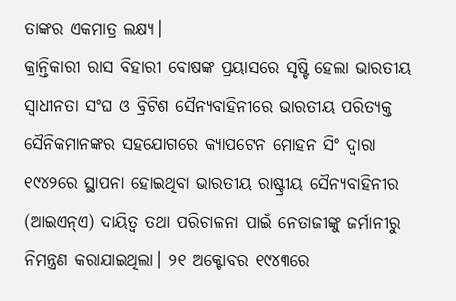ତାଙ୍କର ଏକମାତ୍ର ଲକ୍ଷ୍ୟ।
କ୍ରାନ୍ତିକାରୀ ରାସ ବିହାରୀ ବୋଷଙ୍କ ପ୍ରୟାସରେ ସୃଷ୍ଟି ହେଲା ଭାରତୀୟ ସ୍ବାଧୀନତା ସଂଘ ଓ ବ୍ରିଟିଶ ସୈନ୍ୟବାହିନୀରେ ଭାରତୀୟ ପରିତ୍ୟକ୍ତ ସୈନିକମାନଙ୍କର ସହଯୋଗରେ କ୍ୟାପଟେନ ମୋହନ ସିଂ ଦ୍ୱାରା ୧୯୪୨ରେ ସ୍ଥାପନା ହୋଇଥିବା ଭାରତୀୟ ରାଷ୍ଟ୍ରୀୟ ସୈନ୍ୟବାହିନୀର (ଆଇଏନ୍‌ଏ) ଦାୟିତ୍ୱ ତଥା ପରିଚାଳନା ପାଇଁ ନେତାଜୀଙ୍କୁ ଜର୍ମାନୀରୁ ନିମନ୍ତ୍ରଣ କରାଯାଇଥିଲା। ୨୧ ଅକ୍ଟୋବର ୧୯୪୩ରେ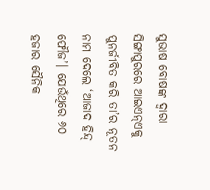ସୁଭାଷ ବୋଷଙ୍କ ଦ୍ୱାରା ସିଙ୍ଗାପୁରରେ ଆଇଏନ୍‌ଏକୁ ପୁନର୍ଜୀବିତ କରି ତା’ର ନୂତନ ନାମ ଦେଲେ ‘ଆଜାଦ ହିନ୍ଦ୍‌ ଫୌଜ’। ଯେଉଁଥିରେ ୬୦ ହଜାର ସୈନିକ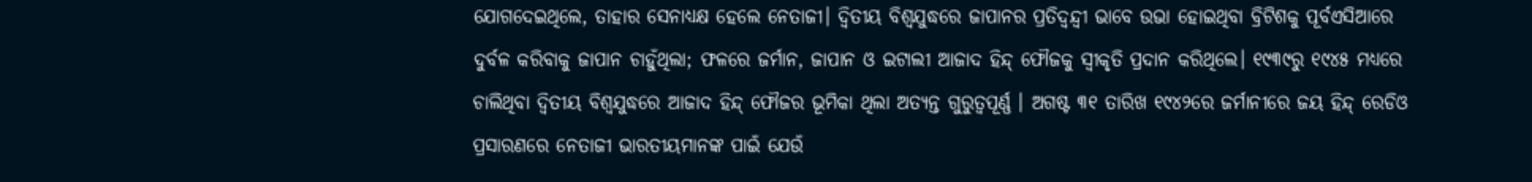ଯୋଗଦେଇଥିଲେ, ତାହାର ସେନାଧ୍ୟକ୍ଷ ହେଲେ ନେତାଜୀ। ଦ୍ୱିତୀୟ ବିଶ୍ୱଯୁଦ୍ଧରେ ଜାପାନର ପ୍ରତିଦ୍ବନ୍ଦ୍ୱୀ ଭାବେ ଉଭା ହୋଇଥିବା ବ୍ରିଟିଶକୁ ପୂର୍ବଏସିଆରେ ଦୁର୍ବଳ କରିବାକୁ ଜାପାନ ଚାହୁଁଥିଲା; ଫଳରେ ଜର୍ମାନ, ଜାପାନ ଓ ଇଟାଲୀ ଆଜାଦ ହିନ୍ଦ୍‌ ଫୌଜକୁ ସ୍ବୀକୃତି ପ୍ରଦାନ କରିଥିଲେ। ୧୯୩୯ରୁ ୧୯୪୫ ମଧ୍ୟରେ ଚାଲିଥିବା ଦ୍ୱିତୀୟ ବିଶ୍ୱଯୁଦ୍ଧରେ ଆଜାଦ ହିନ୍ଦ୍‌ ଫୌଜର ଭୂମିକା ଥିଲା ଅତ୍ୟନ୍ତ ଗୁରୁତ୍ୱପୂର୍ଣ୍ଣ । ଅଗଷ୍ଟ ୩୧ ତାରିଖ ୧୯୪୨ରେ ଜର୍ମାନୀରେ ଜୟ ହିନ୍ଦ୍‌ ରେଡିଓ ପ୍ରସାରଣରେ ନେତାଜୀ ଭାରତୀୟମାନଙ୍କ ପାଇଁ ଯେଉଁ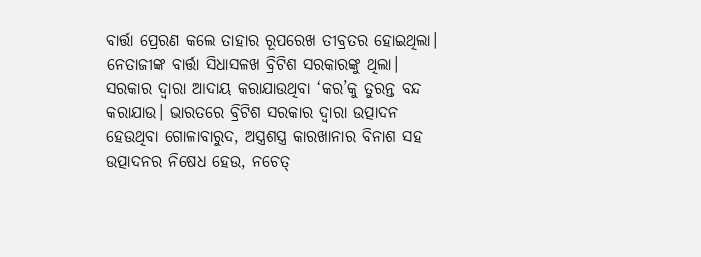ବାର୍ତ୍ତା ପ୍ରେରଣ କଲେ ତାହାର ରୂପରେଖ ତୀବ୍ରତର ହୋଇଥିଲା। ନେତାଜୀଙ୍କ ବାର୍ତ୍ତା ସିଧାସଳଖ ବ୍ରିଟିଶ ସରକାରଙ୍କୁ ଥିଲା। ସରକାର ଦ୍ବାରା ଆଦାୟ କରାଯାଉଥିବା ‘କର’କୁ ତୁରନ୍ତ ବନ୍ଦ କରାଯାଉ। ଭାରତରେ ବ୍ରିଟିଶ ସରକାର ଦ୍ବାରା ଉତ୍ପାଦନ ହେଉଥିବା ଗୋଳାବାରୁଦ, ଅସ୍ତ୍ରଶସ୍ତ୍ର କାରଖାନାର ବିନାଶ ସହ ଉତ୍ପାଦନର ନିଷେଧ ହେଉ, ନଚେତ୍‌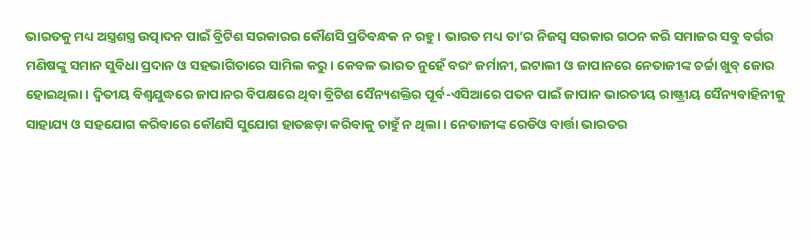ଭାରତକୁ ମଧ୍ୟ ଅସ୍ତ୍ରଶସ୍ତ୍ର ଉତ୍ପାଦନ ପାଇଁ ବ୍ରିଟିଶ ସରକାରର କୌଣସି ପ୍ରତିବନ୍ଧକ ନ ରହୁ। ଭାରତ ମଧ୍ୟ ତା’ର ନିଜସ୍ବ ସରକାର ଗଠନ କରି ସମାଜର ସବୁ ବର୍ଗର ମଣିଷଙ୍କୁ ସମାନ ସୁବିଧା ପ୍ରଦାନ ଓ ସହଭାଗିତାରେ ସାମିଲ କରୁ। କେବଳ ଭାରତ ନୁହେଁ ବରଂ ଜର୍ମାନୀ, ଇଟାଲୀ ଓ ଜାପାନରେ ନେତାଜୀଙ୍କ ଚର୍ଚ୍ଚା ଖୁବ୍‌ ଜୋର ହୋଇଥିଲା। ଦ୍ୱିତୀୟ ବିଶ୍ୱଯୁଦ୍ଧରେ ଜାପାନର ବିପକ୍ଷରେ ଥିବା ବ୍ରିଟିଶ ସୈନ୍ୟଶକ୍ତିର ପୂର୍ବ-ଏସିଆରେ ପତନ ପାଇଁ ଜାପାନ ଭାରତୀୟ ରାଷ୍ଟ୍ରୀୟ ସୈନ୍ୟବାହିନୀକୁ ସାହାଯ୍ୟ ଓ ସହଯୋଗ କରିବାରେ କୌଣସି ସୁଯୋଗ ହାତଛଡ଼ା କରିବାକୁ ଚାହୁଁ ନ ଥିଲା। ନେତାଜୀଙ୍କ ରେଡିଓ ବାର୍ତ୍ତା ଭାରତର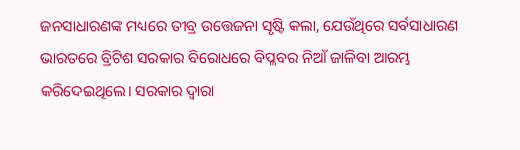ଜନସାଧାରଣଙ୍କ ମଧ୍ୟରେ ତୀବ୍ର ଉତ୍ତେଜନା ସୃଷ୍ଟି କଲା, ଯେଉଁଥିରେ ସର୍ବସାଧାରଣ ଭାରତରେ ବ୍ରିଟିଶ ସରକାର ବିରୋଧରେ ବିପ୍ଳବର ନିଆଁ ଜାଳିବା ଆରମ୍ଭ କରିଦେଇଥିଲେ। ସରକାର ଦ୍ବାରା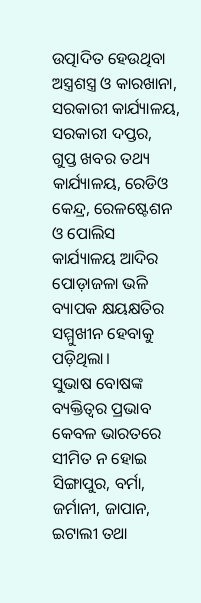ଉତ୍ପାଦିତ ହେଉଥିବା ଅସ୍ତ୍ରଶସ୍ତ୍ର ଓ କାରଖାନା, ସରକାରୀ କାର୍ଯ୍ୟାଳୟ, ସରକାରୀ ଦପ୍ତର, ଗୁପ୍ତ ଖବର ତଥ୍ୟ କାର୍ଯ୍ୟାଳୟ, ରେଡିଓ କେନ୍ଦ୍ର, ରେଳଷ୍ଟେଶନ ଓ ପୋଲିସ କାର୍ଯ୍ୟାଳୟ ଆଦିର ପୋଡ଼ାଜଳା ଭଳି ବ୍ୟାପକ କ୍ଷୟକ୍ଷତିର ସମ୍ମୁଖୀନ ହେବାକୁ ପଡ଼ିଥିଲା।
ସୁଭାଷ ବୋଷଙ୍କ ବ୍ୟକ୍ତିତ୍ୱର ପ୍ରଭାବ କେବଳ ଭାରତରେ ସୀମିତ ନ ହୋଇ ସିଙ୍ଗାପୁର, ବର୍ମା, ଜର୍ମାନୀ, ଜାପାନ, ଇଟାଲୀ ତଥା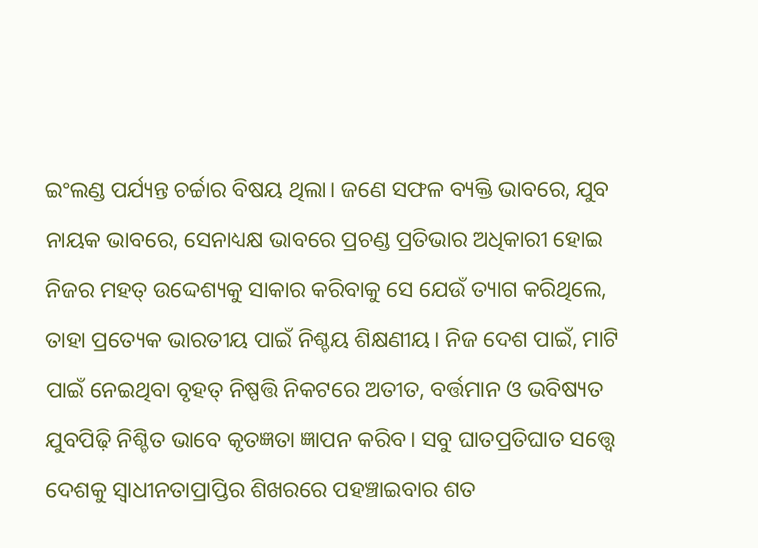ଇଂଲଣ୍ଡ ପର୍ଯ୍ୟନ୍ତ ଚର୍ଚ୍ଚାର ବିଷୟ ଥିଲା। ଜଣେ ସଫଳ ବ୍ୟକ୍ତି ଭାବରେ, ଯୁବ ନାୟକ ଭାବରେ, ସେନାଧ୍ୟକ୍ଷ ଭାବରେ ପ୍ରଚଣ୍ଡ ପ୍ରତିଭାର ଅଧିକାରୀ ହୋଇ ନିଜର ମହତ୍‌ ଉଦ୍ଦେଶ୍ୟକୁ ସାକାର କରିବାକୁ ସେ ଯେଉଁ ତ୍ୟାଗ କରିଥିଲେ, ତାହା ପ୍ରତ୍ୟେକ ଭାରତୀୟ ପାଇଁ ନିଶ୍ଚୟ ଶିକ୍ଷଣୀୟ। ନିଜ ଦେଶ ପାଇଁ, ମାଟି ପାଇଁ ନେଇଥିବା ବୃହତ୍‌ ନିଷ୍ପତ୍ତି ନିକଟରେ ଅତୀତ, ବର୍ତ୍ତମାନ ଓ ଭବିଷ୍ୟତ ଯୁବପିଢ଼ି ନିଶ୍ଚିତ ଭାବେ କୃତଜ୍ଞତା ଜ୍ଞାପନ କରିବ। ସବୁ ଘାତପ୍ରତିଘାତ ସତ୍ତ୍ବେ ଦେଶକୁ ସ୍ବାଧୀନତାପ୍ରାପ୍ତିର ଶିଖରରେ ପହଞ୍ଚାଇବାର ଶତ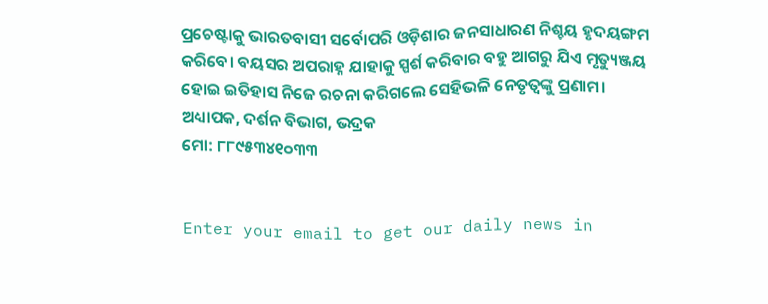ପ୍ରଚେଷ୍ଟାକୁ ଭାରତବାସୀ ସର୍ବୋପରି ଓଡ଼ିଶାର ଜନସାଧାରଣ ନିଶ୍ଚୟ ହୃଦୟଙ୍ଗମ କରିବେ। ବୟସର ଅପରାହ୍ନ ଯାହାକୁ ସ୍ପର୍ଶ କରିବାର ବହୁ ଆଗରୁ ଯିଏ ମୃତ୍ୟୁଞ୍ଜୟ ହୋଇ ଇତିହାସ ନିଜେ ରଚନା କରିଗଲେ ସେହିଭଳି ନେତୃତ୍ୱଙ୍କୁ ପ୍ରଣାମ।
ଅଧ୍ୟାପକ, ଦର୍ଶନ ବିଭାଗ, ଭଦ୍ରକ
ମୋ: ୮୮୯୫୩୪୧୦୩୩


Enter your email to get our daily news in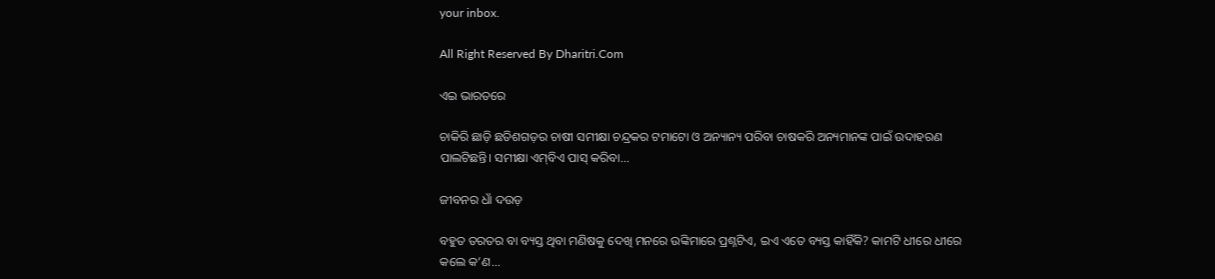your inbox.

All Right Reserved By Dharitri.Com

ଏଇ ଭାରତରେ

ଚାକିରି ଛାଡ଼ି ଛତିଶଗଡ଼ର ଚାଷୀ ସମୀକ୍ଷା ଚନ୍ଦ୍ରକର ଟମାଟୋ ଓ ଅନ୍ୟାନ୍ୟ ପରିବା ଚାଷକରି ଅନ୍ୟମାନଙ୍କ ପାଇଁ ଉଦାହରଣ ପାଲଟିଛନ୍ତି। ସମୀକ୍ଷା ଏମ୍‌ବିଏ ପାସ୍‌ କରିବା...

ଜୀବନର ଧାଁ ଦଉଡ଼

ବହୁତ ତରତର ବା ବ୍ୟସ୍ତ ଥିବା ମଣିଷକୁ ଦେଖି ମନରେ ଉଙ୍କିମାରେ ପ୍ରଶ୍ନଟିଏ, ଇଏ ଏତେ ବ୍ୟସ୍ତ କାହିଁକି? କାମଟି ଧୀରେ ଧୀରେ କଲେ କ’ଣ...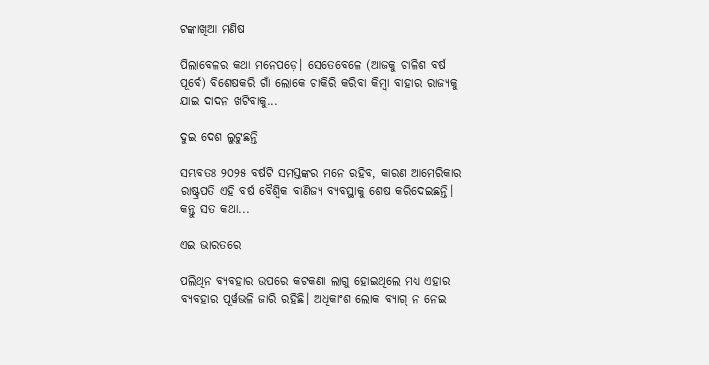ଟଙ୍କାଖିଆ ମଣିଷ

ପିଲାବେଳର କଥା ମନେପଡ଼େ। ସେତେବେଳେ (ଆଜକୁ ଚାଳିଶ ବର୍ଷ ପୂର୍ବେ) ବିଶେଷକରି ଗାଁ ଲୋକେ ଚାକିରି କରିବା କିମ୍ବା ବାହାର ରାଜ୍ୟକୁ ଯାଇ ଦାଦନ ଖଟିବାକୁ...

ଦୁଇ ଦେଶ ଲୁଟୁଛନ୍ତି

ସମ୍ଭବତଃ ୨୦୨୫ ବର୍ଷଟି ସମସ୍ତଙ୍କର ମନେ ରହିବ, କାରଣ ଆମେରିକାର ରାଷ୍ଟ୍ରପତି ଏହି ବର୍ଷ ବୈଶ୍ୱିକ ବାଣିଜ୍ୟ ବ୍ୟବସ୍ଥାକୁ ଶେଷ କରିଦେଇଛନ୍ତି। କନ୍ତୁ ସତ କଥା...

ଏଇ ଭାରତରେ

ପଲିଥିନ ବ୍ୟବହାର ଉପରେ କଟକଣା ଲାଗୁ ହୋଇଥିଲେ ମଧ୍ୟ ଏହାର ବ୍ୟବହାର ପୂର୍ୱଭଳି ଜାରି ରହିଛି। ଅଧିକାଂଶ ଲୋକ ବ୍ୟାଗ୍‌ ନ ନେଇ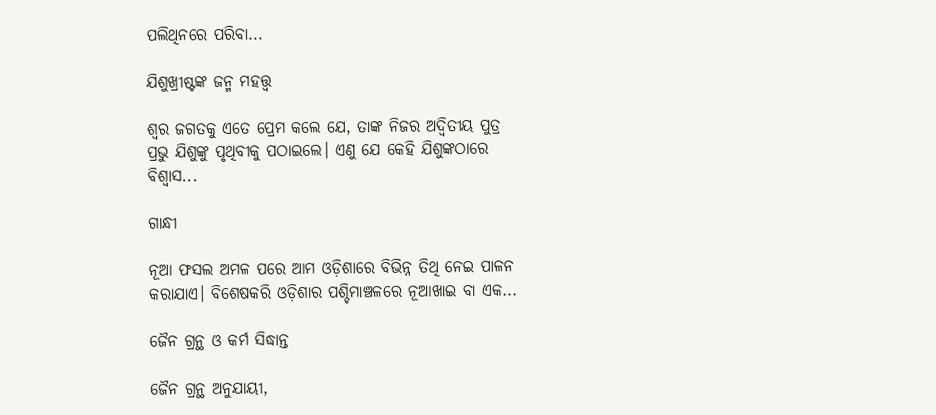ପଲିଥିନରେ ପରିବା...

ଯିଶୁଖ୍ରୀଷ୍ଟଙ୍କ ଜନ୍ମ ମହତ୍ତ୍ୱ

ଶ୍ୱର ଜଗତକୁ ଏତେ ପ୍ରେମ କଲେ ଯେ, ତାଙ୍କ ନିଜର ଅଦ୍ୱିତୀୟ ପୁତ୍ର ପ୍ରଭୁ ଯିଶୁଙ୍କୁ ପୃଥିବୀକୁ ପଠାଇଲେ। ଏଣୁ ଯେ କେହି ଯିଶୁଙ୍କଠାରେ ବିଶ୍ୱାସ...

ଗାନ୍ଧୀ

ନୂଆ ଫସଲ ଅମଳ ପରେ ଆମ ଓଡ଼ିଶାରେ ବିଭିନ୍ନ ତିଥି ନେଇ ପାଳନ କରାଯାଏ। ବିଶେଷକରି ଓଡ଼ିଶାର ପଶ୍ଚିମାଞ୍ଚଳରେ ନୂଆଖାଇ ବା ଏକ...

ଜୈନ ଗ୍ରନ୍ଥ ଓ କର୍ମ ସିଦ୍ଧାନ୍ତ

ଜୈନ ଗ୍ରନ୍ଥ ଅନୁଯାୟୀ,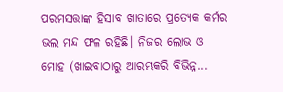ପରମସତ୍ତାଙ୍କ ହିସାବ ଖାତାରେ ପ୍ରତ୍ୟେକ କର୍ମର ଭଲ ମନ୍ଦ ଫଳ ରହିଛି। ନିଜର ଲୋଭ ଓ ମୋହ (ଖାଇବାଠାରୁ ଆରମ୍ଭକରି ବିଭିନ୍ନ...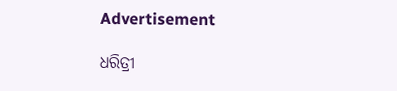Advertisement

ଧରିତ୍ରୀ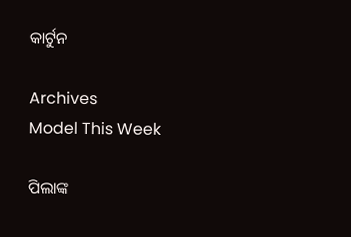କାର୍ଟୁନ

Archives
Model This Week

ପିଲାଙ୍କ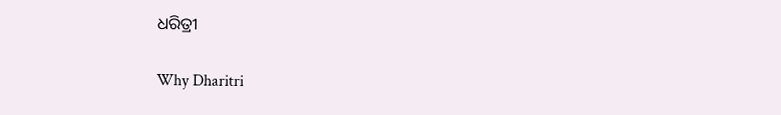ଧରିତ୍ରୀ

Why Dharitri